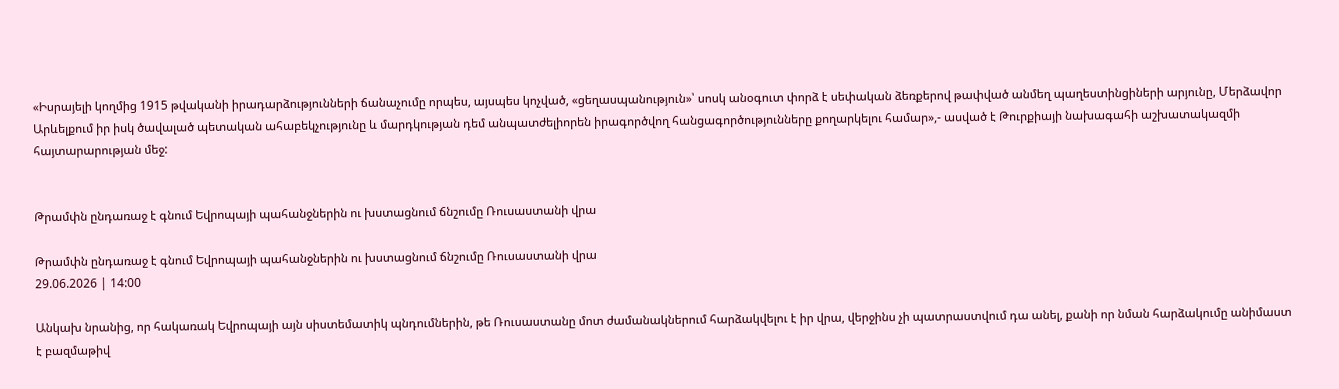«Իսրայելի կողմից 1915 թվականի իրադարձությունների ճանաչումը որպես, այսպես կոչված, «ցեղասպանություն»՝ սոսկ անօգուտ փորձ է սեփական ձեռքերով թափված անմեղ պաղեստինցիների արյունը, Մերձավոր Արևելքում իր իսկ ծավալած պետական ահաբեկչությունը և մարդկության դեմ անպատժելիորեն իրագործվող հանցագործությունները քողարկելու համար»,- ասված է Թուրքիայի նախագահի աշխատակազմի հայտարարության մեջ:


Թրամփն ընդառաջ է գնում Եվրոպայի պահանջներին ու խստացնում ճնշումը Ռուսաստանի վրա

Թրամփն ընդառաջ է գնում Եվրոպայի պահանջներին ու խստացնում ճնշումը Ռուսաստանի վրա
29.06.2026 | 14:00

Անկախ նրանից, որ հակառակ Եվրոպայի այն սիստեմատիկ պնդումներին, թե Ռուսաստանը մոտ ժամանակներում հարձակվելու է իր վրա, վերջինս չի պատրաստվում դա անել, քանի որ նման հարձակումը անիմաստ է բազմաթիվ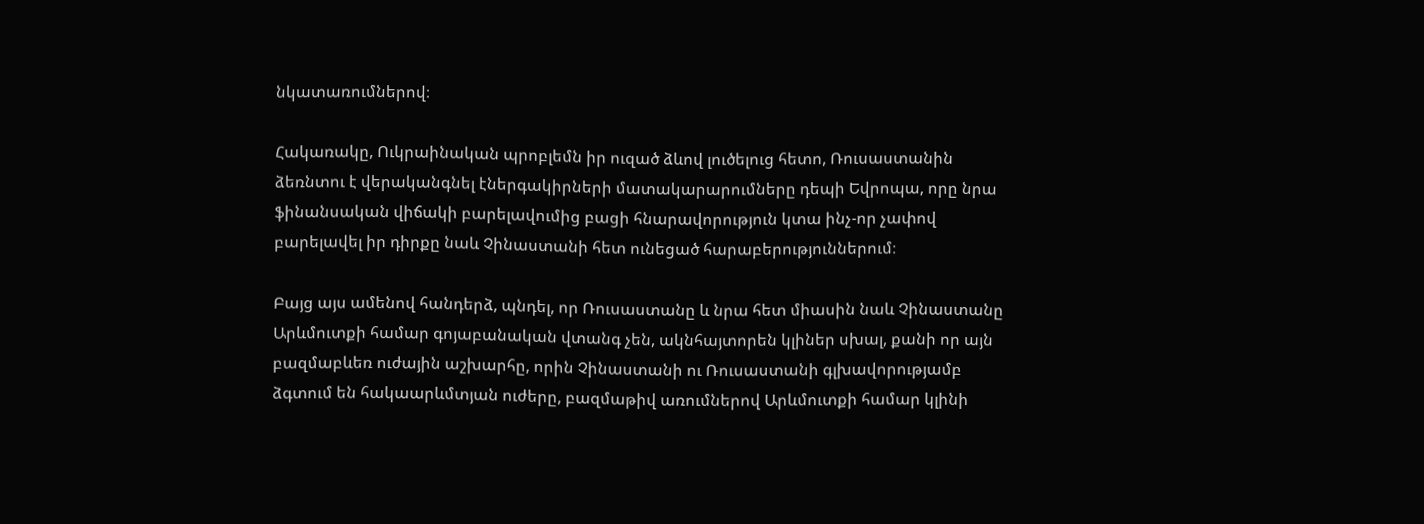նկատառումներով։

Հակառակը, Ուկրաինական պրոբլեմն իր ուզած ձևով լուծելուց հետո, Ռուսաստանին ձեռնտու է վերականգնել էներգակիրների մատակարարումները դեպի Եվրոպա, որը նրա ֆինանսական վիճակի բարելավումից բացի հնարավորություն կտա ինչ-որ չափով բարելավել իր դիրքը նաև Չինաստանի հետ ունեցած հարաբերություններում։

Բայց այս ամենով հանդերձ, պնդել, որ Ռուսաստանը և նրա հետ միասին նաև Չինաստանը Արևմուտքի համար գոյաբանական վտանգ չեն, ակնհայտորեն կլիներ սխալ, քանի որ այն բազմաբևեռ ուժային աշխարհը, որին Չինաստանի ու Ռուսաստանի գլխավորությամբ ձգտում են հակաարևմտյան ուժերը, բազմաթիվ առումներով Արևմուտքի համար կլինի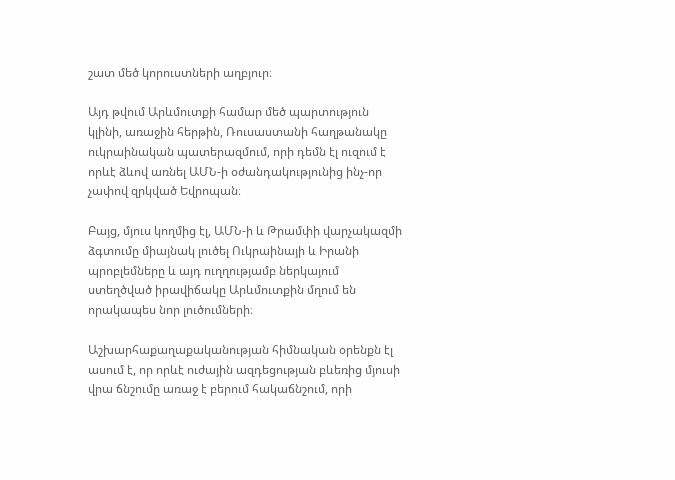շատ մեծ կորուստների աղբյուր։

Այդ թվում Արևմուտքի համար մեծ պարտություն կլինի, առաջին հերթին, Ռուսաստանի հաղթանակը ուկրաինական պատերազմում, որի դեմն էլ ուզում է որևէ ձևով առնել ԱՄՆ-ի օժանդակությունից ինչ-որ չափով զրկված Եվրոպան։

Բայց, մյուս կողմից էլ, ԱՄՆ-ի և Թրամփի վարչակազմի ձգտումը միայնակ լուծել Ուկրաինայի և Իրանի պրոբլեմները և այդ ուղղությամբ ներկայում ստեղծված իրավիճակը Արևմուտքին մղում են որակապես նոր լուծումների։

Աշխարհաքաղաքականության հիմնական օրենքն էլ ասում է, որ որևէ ուժային ազդեցության բևեռից մյուսի վրա ճնշումը առաջ է բերում հակաճնշում, որի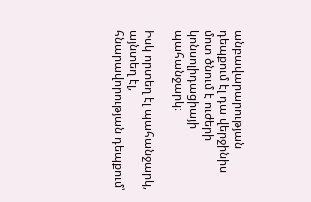անբավարարության դեպքում էլ դա վերջինիս մոտ ծնում է ուժերի կոնսոլիդացիայի պահանջարկ։

Իսկ որտեղ էլ պահանջարկ, այնտեղ էլ, հնարավորության դեպքում՝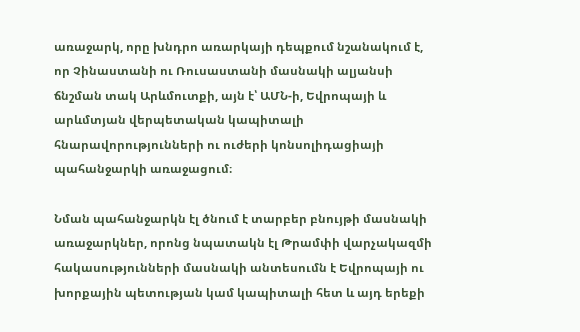առաջարկ, որը խնդրո առարկայի դեպքում նշանակում է, որ Չինաստանի ու Ռուսաստանի մասնակի ալյանսի ճնշման տակ Արևմուտքի, այն է՝ ԱՄՆ-ի, Եվրոպայի և արևմտյան վերպետական կապիտալի հնարավորությունների ու ուժերի կոնսոլիդացիայի պահանջարկի առաջացում։

Նման պահանջարկն էլ ծնում է տարբեր բնույթի մասնակի առաջարկներ, որոնց նպատակն էլ Թրամփի վարչակազմի հակասությունների մասնակի անտեսումն է Եվրոպայի ու խորքային պետության կամ կապիտալի հետ և այդ երեքի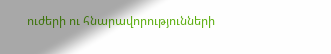ուժերի ու հնարավորությունների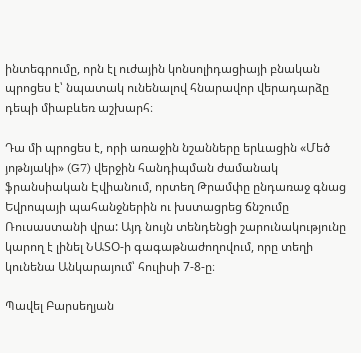ինտեգրումը, որն էլ ուժային կոնսոլիդացիայի բնական պրոցես է՝ նպատակ ունենալով հնարավոր վերադարձը դեպի միաբևեռ աշխարհ։

Դա մի պրոցես է, որի առաջին նշանները երևացին «Մեծ յոթնյակի» (G7) վերջին հանդիպման ժամանակ ֆրանսիական Էվիանում, որտեղ Թրամփը ընդառաջ գնաց Եվրոպայի պահանջներին ու խստացրեց ճնշումը Ռուսաստանի վրա: Այդ նույն տենդենցի շարունակությունը կարող է լինել ՆԱՏՕ-ի գագաթնաժողովում, որը տեղի կունենա Անկարայում՝ հուլիսի 7-8-ը։

Պավել Բարսեղյան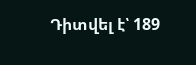Դիտվել է՝ 189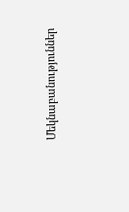Մեկնաբանություններ